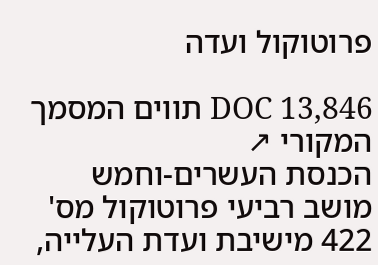פרוטוקול ועדה

DOC 13,846 תווים המסמך המקורי ↗
הכנסת העשרים-וחמש מושב רביעי פרוטוקול מס' 422 מישיבת ועדת העלייה,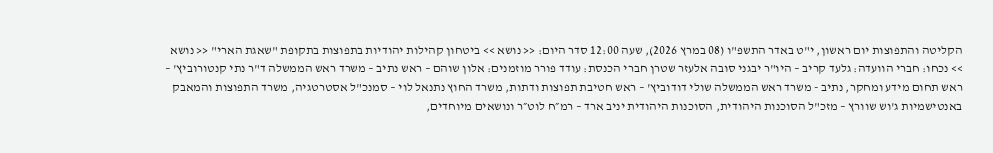הקליטה והתפוצות יום ראשון, י"ט באדר התשפ"ו (08 במרץ 2026), שעה 12:00 סדר היום: << נושא >> ביטחון קהילות יהודיות בתפוצות בתקופת "שאגת הארי" << נושא >> נכחו: חברי הוועדה: גלעד קריב – היו"ר יבגני סובה אלעזר שטרן חברי הכנסת: עודד פורר מוזמנים: אלון שוהם – ראש נתיב – משרד ראש הממשלה ד"ר נתי קנטורוביץ' – ראש תחום מידע ומחקר, נתיב - משרד ראש הממשלה שולי דודוביץ' – ראש חטיבת תפוצות ודתות, משרד החוץ נתנאל לוי – סמנכ"ל אסטרטגיה, משרד התפוצות והמאבק באנטישמיות ג'וש שוורץ – מזכ"ל הסוכנות היהודית, הסוכנות היהודית יניב ארד – רמ״ח לוט״ר ונושאים מיוחדים,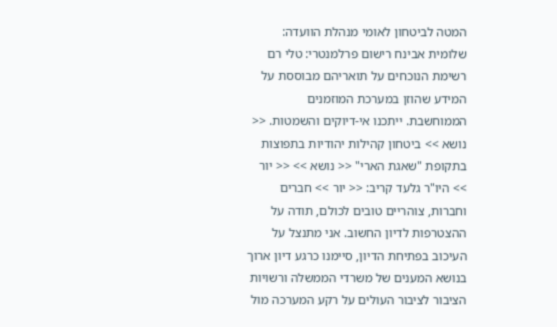המטה לביטחון לאומי מנהלת הוועדה: שלומית אבינח רישום פרלמנטרי: טלי רם רשימת הנוכחים על תואריהם מבוססת על המידע שהוזן במערכת המוזמנים הממוחשבת. ייתכנו אי-דיוקים והשמטות. << נושא >> ביטחון קהילות יהודיות בתפוצות בתקופת "שאגת הארי" << נושא >> << יור >> היו"ר גלעד קריב: << יור >> חברים וחברות, צוהריים טובים לכולם, תודה על ההצטרפות לדיון החשוב. אני מתנצל על העיכוב בפתיחת הדיון, סיימנו כרגע דיון ארוך בנושא המענים של משרדי הממשלה ורשויות הציבור לציבור העולים על רקע המערכה מול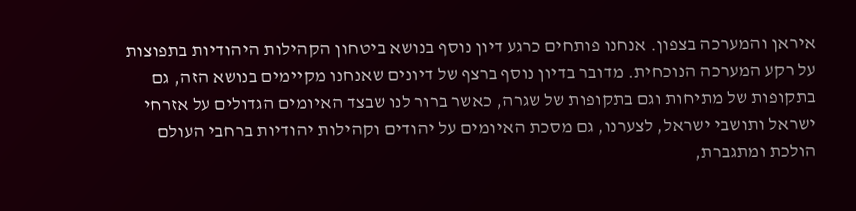איראן והמערכה בצפון. אנחנו פותחים כרגע דיון נוסף בנושא ביטחון הקהילות היהודיות בתפוצות על רקע המערכה הנוכחית. מדובר בדיון נוסף ברצף של דיונים שאנחנו מקיימים בנושא הזה, גם בתקופות של מתיחות וגם בתקופות של שגרה, כאשר ברור לנו שבצד האיומים הגדולים על אזרחי ישראל ותושבי ישראל, לצערנו, גם מסכת האיומים על יהודים וקהילות יהודיות ברחבי העולם הולכת ומתגברת,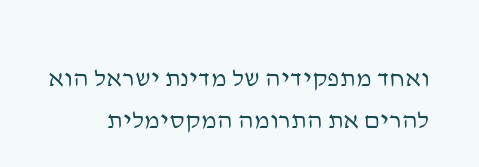ואחד מתפקידיה של מדינת ישראל הוא להרים את התרומה המקסימלית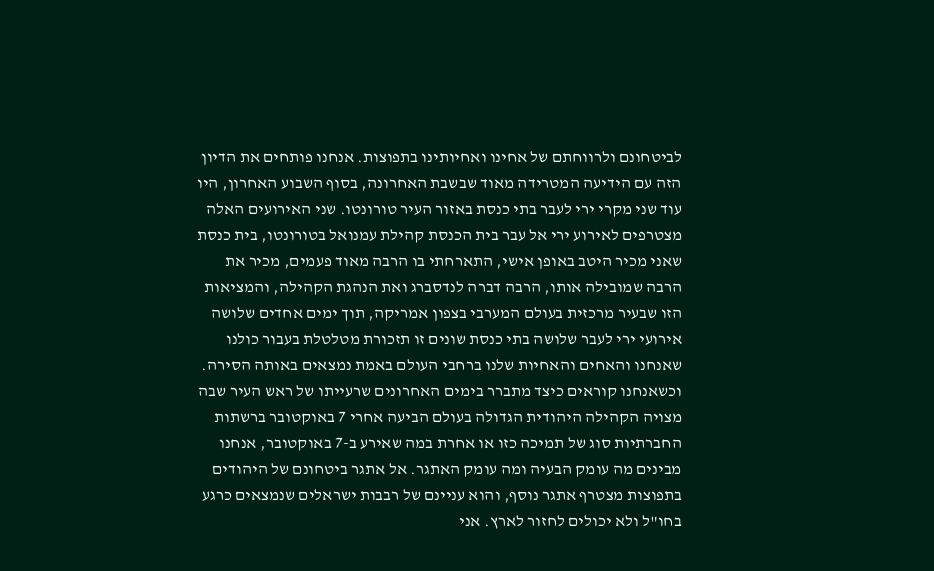לביטחונם ולרווחתם של אחינו ואחיותינו בתפוצות. אנחנו פותחים את הדיון הזה עם הידיעה המטרידה מאוד שבשבת האחרונה, בסוף השבוע האחרון, היו עוד שני מקרי ירי לעבר בתי כנסת באזור העיר טורונטו. שני האירועים האלה מצטרפים לאירוע ירי אל עבר בית הכנסת קהילת עמנואל בטורונטו, בית כנסת שאני מכיר היטב באופן אישי, התארחתי בו הרבה מאוד פעמים, מכיר את הרבה שמובילה אותו, הרבה דברה לנדסברג ואת הנהגת הקהילה, והמציאות הזו שבעיר מרכזית בעולם המערבי בצפון אמריקה, תוך ימים אחדים שלושה אירועי ירי לעבר שלושה בתי כנסת שונים זו תזכורת מטלטלת בעבור כולנו שאנחנו והאחים והאחיות שלנו ברחבי העולם באמת נמצאים באותה הסירה. וכשאנחנו קוראים כיצד מתברר בימים האחרונים שרעייתו של ראש העיר שבה מצויה הקהילה היהודית הגדולה בעולם הביעה אחרי 7 באוקטובר ברשתות החברתיות סוג של תמיכה כזו או אחרת במה שאירע ב-7 באוקטובר, אנחנו מבינים מה עומק הבעיה ומה עומק האתגר. אל אתגר ביטחונם של היהודים בתפוצות מצטרף אתגר נוסף, והוא עניינם של רבבות ישראלים שנמצאים כרגע בחו"ל ולא יכולים לחזור לארץ. אני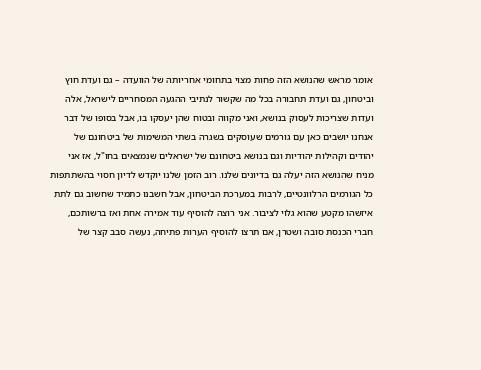אומר מראש שהנושא הזה פחות מצוי בתחומי אחריותה של הוועדה – גם ועדת חוץ וביטחון, גם ועדת תחבורה בכל מה שקשור לנתיבי ההגעה המסחריים לישראל, אלה ועדות שצריכות לעסוק בנושא, ואני מקווה ובטוח שהן יעסקו בו, אבל בסופו של דבר אנחנו יושבים כאן עם גורמים שעוסקים בשגרה בשתי המשימות של ביטחונם של יהודים וקהילות יהודיות וגם בנושא ביטחונם של ישראלים שנמצאים בחו"ל, אז אני מניח שהנושא הזה יעלה גם בדיונים שלנו. רוב הזמן שלנו יוקדש לדיון חסוי בהשתתפות כל הגורמים הרלוונטיים, לרבות במערכת הביטחון, אבל חשבנו כתמיד שחשוב גם לתת איזשהו מקטע שהוא גלוי לציבור. אני רוצה להוסיף עוד אמירה אחת ואז ברשותכם, חברי הכנסת סובה ושטרן, אם תרצו להוסיף הערות פתיחה, נעשה סבב קצר של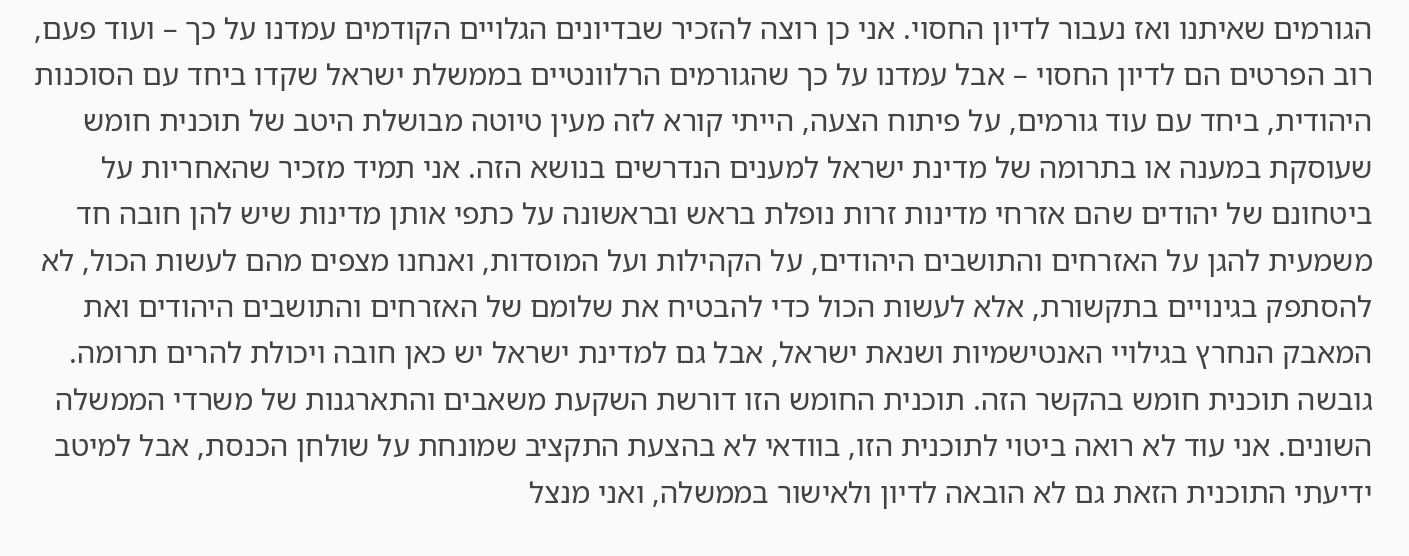הגורמים שאיתנו ואז נעבור לדיון החסוי. אני כן רוצה להזכיר שבדיונים הגלויים הקודמים עמדנו על כך – ועוד פעם, רוב הפרטים הם לדיון החסוי – אבל עמדנו על כך שהגורמים הרלוונטיים בממשלת ישראל שקדו ביחד עם הסוכנות היהודית, ביחד עם עוד גורמים, על פיתוח הצעה, הייתי קורא לזה מעין טיוטה מבושלת היטב של תוכנית חומש שעוסקת במענה או בתרומה של מדינת ישראל למענים הנדרשים בנושא הזה. אני תמיד מזכיר שהאחריות על ביטחונם של יהודים שהם אזרחי מדינות זרות נופלת בראש ובראשונה על כתפי אותן מדינות שיש להן חובה חד משמעית להגן על האזרחים והתושבים היהודים, על הקהילות ועל המוסדות, ואנחנו מצפים מהם לעשות הכול, לא להסתפק בגינויים בתקשורת, אלא לעשות הכול כדי להבטיח את שלומם של האזרחים והתושבים היהודים ואת המאבק הנחרץ בגילויי האנטישמיות ושנאת ישראל, אבל גם למדינת ישראל יש כאן חובה ויכולת להרים תרומה. גובשה תוכנית חומש בהקשר הזה. תוכנית החומש הזו דורשת השקעת משאבים והתארגנות של משרדי הממשלה השונים. אני עוד לא רואה ביטוי לתוכנית הזו, בוודאי לא בהצעת התקציב שמונחת על שולחן הכנסת, אבל למיטב ידיעתי התוכנית הזאת גם לא הובאה לדיון ולאישור בממשלה, ואני מנצל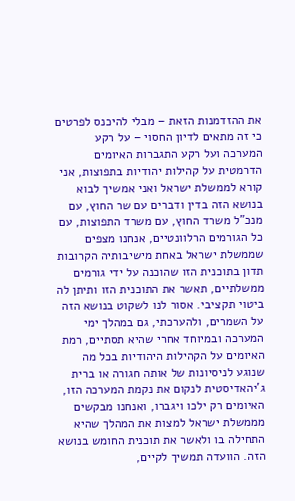את ההזדמנות הזאת – מבלי להיכנס לפרטים כי זה מתאים לדיון החסוי – על רקע המערכה ועל רקע התגברות האיומים הדרמטית על קהילות יהודיות בתפוצות, אני קורא לממשלת ישראל ואני אמשיך לבוא בנושא הזה בדין ודברים עם שר החוץ, עם מנכ"ל משרד החוץ, עם משרד התפוצות, עם כל הגורמים הרלוונטיים, אנחנו מצפים שממשלת ישראל באחת מישיבותיה הקרובות תדון בתוכנית הזו שהוכנה על ידי גורמים ממשלתיים, תאשר את התוכנית הזו ותיתן לה ביטוי תקציבי. אסור לנו לשקוט בנושא הזה על השמרים, ולהערכתי, גם במהלך ימי המערכה ובמיוחד אחרי שהיא תסתיים, רמת האיומים על הקהילות היהודיות בכל מה שנוגע לניסיונות של אותה חגורה או ברית ג'יהאדיסטית לנקום את נקמת המערכה הזו, האיומים רק ילכו ויגברו, ואנחנו מבקשים מממשלת ישראל למצות את המהלך שהיא התחילה בו ולאשר את תוכנית החומש בנושא הזה. הוועדה תמשיך לקיים,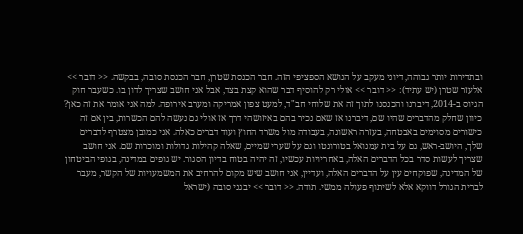ובתדירות יותר גבוהה, דיוני מעקב על הנושא הספציפי הזה. חבר הכנסת שטרן, חבר הכנסת סובה, בבקשה. << דובר >> אלעזר שטרן (יש עתיד): << דובר >> אולי רק להוסיף דבר שהוא קצת בצד, אבל אני חושב שצריך לדון בו. כשעבר חוק הגיוס ב-2014, דיברנו והכנסנו לתוך זה את שלוחי חב"ד, למעט צפון אמריקה ומערב אירופה. למה אני אומר את זה כאן? כיוון שחלק מהדברים שהיו שם, דיברנו אז שאם נכיר בהם באיזושהי דרך אז אולי גם נעשה להם הכשרות, בין אם זה כישורים מסוימים באבטחה, בעזרה ראשונה, בעבודה מול משרד החוץ ועוד דברים כאלה. אני כמובן מצטרף לדברים שלך, היושב-ראש, גם על בית עמנואל בטורונטו וגם על שערי שמיים, שאלה קהילות גדולות ומוכרות שם. אני חושב שצריך לעשות סדר בכל הדברים האלה, באחריויות עכשיו, זה יהיה בטוח בדיון הסגור. יש גופים במדינה, בגופי הביטחון של המדינה, שפוקחים עין על הדברים האלה, ועדיין, אני חושב שיש מקום להרחיב את המשמעויות של הקשר, מעבר לברית הגורל דווקא אלא לשיתוף פעולה ממשי. תודה. << דובר >> יבגני סובה (ישראל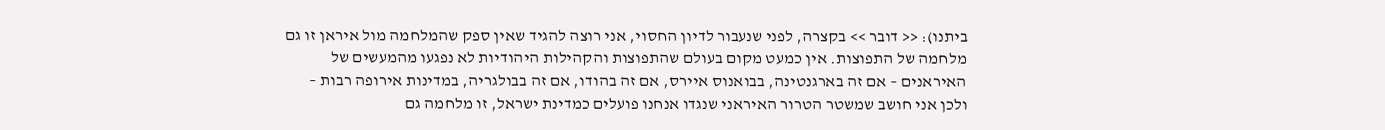ביתנו): << דובר >> בקצרה, לפני שנעבור לדיון החסוי, אני רוצה להגיד שאין ספק שהמלחמה מול איראן זו גם מלחמה של התפוצות. אין כמעט מקום בעולם שהתפוצות והקהילות היהודיות לא נפגעו מהמעשים של האיראנים – אם זה בארגנטינה, בבואנוס איירס, אם זה בהודו, אם זה בבולגריה, במדינות אירופה רבות – ולכן אני חושב שמשטר הטרור האיראני שנגדו אנחנו פועלים כמדינת ישראל, זו מלחמה גם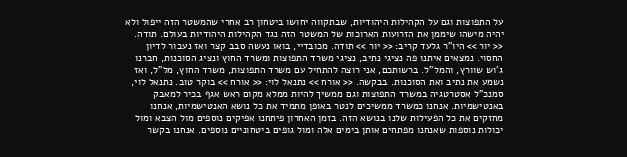על התפוצות וגם על הקהילות היהודיות, שבתקווה יחושו ביטחון רב אחרי שהמשטר הזה ייפול ולא יהיה מישהו שיממן את הזרועות הארוכות של המשטר הזה נגד הקהילות היהודיות בעולם. תודה. << יור >> היו"ר גלעד קריב: << יור >> תודה. מכובדיי, בואו נעשה סבב קצר ואז נעבור לדיון החסוי. נמצאים איתנו פה נציגי נתיב, נציגי משרד התפוצות ומשרד החוץ ונציג הסוכנות, חברנו ג'וש שוורץ, והמל"ל. ברשותכם, אני רוצה להתחיל עם משרד התפוצות, משרד החוץ, מל"ל, ואז נשמע את נתיב ואת הסוכנות. בבקשה. << אורח >> נתנאל לוי: << אורח >> בוקר טוב. נתנאל לוי, סמנכ"ל אסטרטגיה במשרד התפוצות וגם ממשיך להיות ממלא מקום ראש אגף בכיר למאבק באנטישמיות. אנחנו כמשרד ממשיכים לנטר באופן מתמיד את כל נושא האנטישמיות, אנחנו מחזקים את כל הפעילות שלנו בנושא הזה. בזמן האחרון פיתחנו אפיקים נוספים מול הצבא ומול יכולות נוספות שאנחנו מפתחים אותן בימים אלה ומול גופים ביטחוניים נוספים. אנחנו בקשר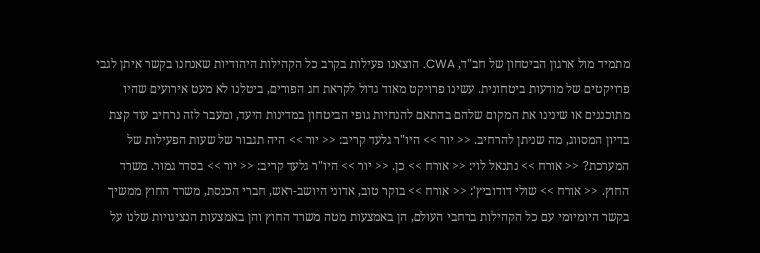מתמיד מול ארגון הביטחון של חב"ד, CWA. הוצאנו פעילות בקרב כל הקהילות היהודיות שאנחנו בקשר איתן לגבי פרויקטים של מודעות ביטחונית. עשינו פרויקט מאוד גדול לקראת חג הפורים, ביטלנו לא מעט אירועים שהיו מתוכננים או שינינו את המקום שלהם בהתאם להנחיות גופי הביטחון במדינות היעד, ומעבר לזה נרחיב עוד קצת בדיון המסווג, מה שניתן להרחיב. << יור >> היו"ר גלעד קריב: << יור >> היה תגבור של שעות הפעילות של המערכת? << אורח >> נתנאל לוי: << אורח >> כן. << יור >> היו"ר גלעד קריב: << יור >> בסדר גמור. משרד החוץ. << אורח >> שולי דודוביץ': << אורח >> בוקר טוב, אדוני היושב-ראש, חברי הכנסת, משרד החוץ ממשיך בקשר היומיומי עם כל הקהילות ברחבי העולם, הן באמצעות מטה משרד החוץ והן באמצעות הנציגויות שלנו על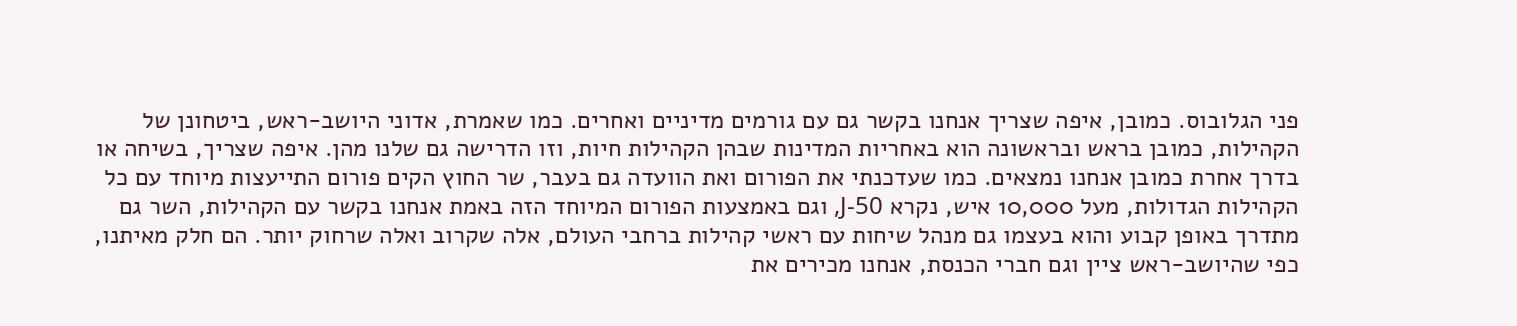פני הגלובוס. כמובן, איפה שצריך אנחנו בקשר גם עם גורמים מדיניים ואחרים. כמו שאמרת, אדוני היושב-ראש, ביטחונן של הקהילות, כמובן בראש ובראשונה הוא באחריות המדינות שבהן הקהילות חיות, וזו הדרישה גם שלנו מהן. איפה שצריך, בשיחה או בדרך אחרת כמובן אנחנו נמצאים. כמו שעדכנתי את הפורום ואת הוועדה גם בעבר, שר החוץ הקים פורום התייעצות מיוחד עם כל הקהילות הגדולות, מעל 10,000 איש, נקרא J-50, וגם באמצעות הפורום המיוחד הזה באמת אנחנו בקשר עם הקהילות, השר גם מתדרך באופן קבוע והוא בעצמו גם מנהל שיחות עם ראשי קהילות ברחבי העולם, אלה שקרוב ואלה שרחוק יותר. הם חלק מאיתנו, כפי שהיושב-ראש ציין וגם חברי הכנסת, אנחנו מכירים את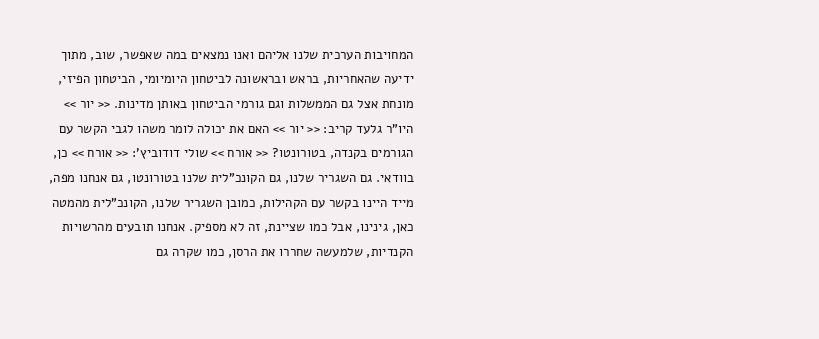המחויבות הערכית שלנו אליהם ואנו נמצאים במה שאפשר, שוב, מתוך ידיעה שהאחריות, בראש ובראשונה לביטחון היומיומי, הביטחון הפיזי, מונחת אצל גם הממשלות וגם גורמי הביטחון באותן מדינות. << יור >> היו"ר גלעד קריב: << יור >> האם את יכולה לומר משהו לגבי הקשר עם הגורמים בקנדה, בטורונטו? << אורח >> שולי דודוביץ': << אורח >> כן, בוודאי. גם השגריר שלנו, גם הקונכ"לית שלנו בטורונטו, גם אנחנו מפה, מייד היינו בקשר עם הקהילות, כמובן השגריר שלנו, הקונכ"לית מהמטה כאן, גינינו, אבל כמו שציינת, זה לא מספיק. אנחנו תובעים מהרשויות הקנדיות, שלמעשה שחררו את הרסן, כמו שקרה גם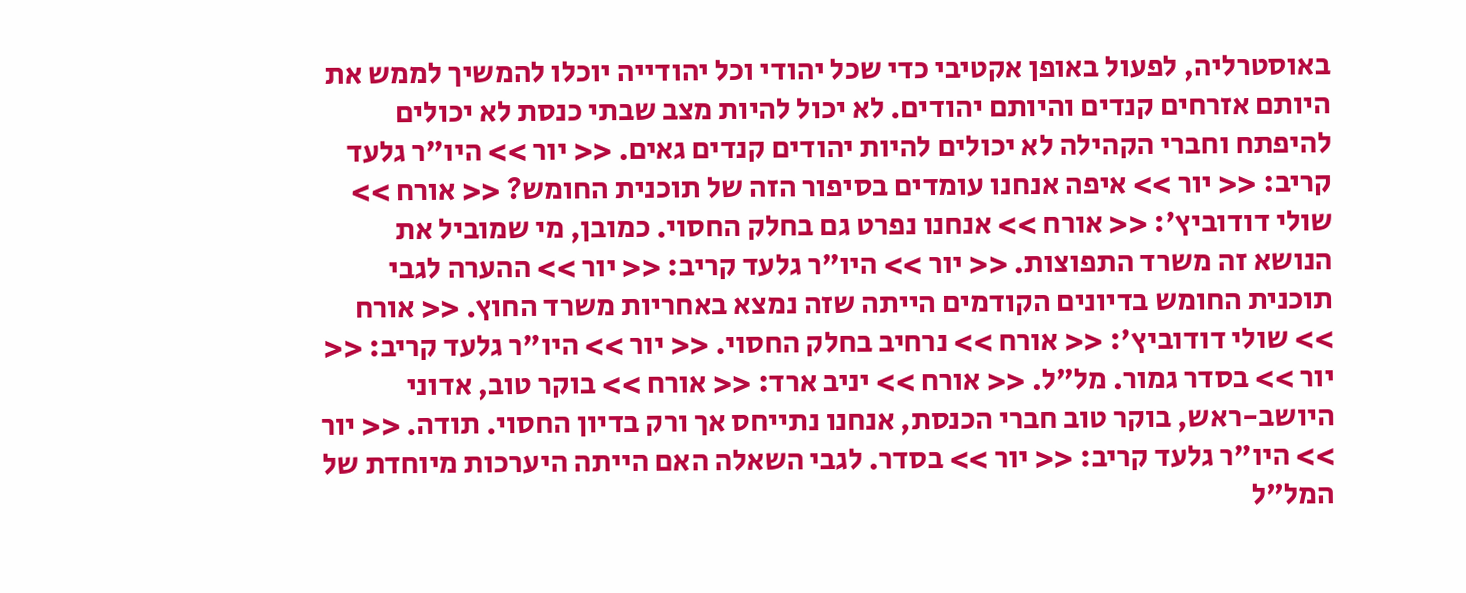באוסטרליה, לפעול באופן אקטיבי כדי שכל יהודי וכל יהודייה יוכלו להמשיך לממש את היותם אזרחים קנדים והיותם יהודים. לא יכול להיות מצב שבתי כנסת לא יכולים להיפתח וחברי הקהילה לא יכולים להיות יהודים קנדים גאים. << יור >> היו"ר גלעד קריב: << יור >> איפה אנחנו עומדים בסיפור הזה של תוכנית החומש? << אורח >> שולי דודוביץ': << אורח >> אנחנו נפרט גם בחלק החסוי. כמובן, מי שמוביל את הנושא זה משרד התפוצות. << יור >> היו"ר גלעד קריב: << יור >> ההערה לגבי תוכנית החומש בדיונים הקודמים הייתה שזה נמצא באחריות משרד החוץ. << אורח >> שולי דודוביץ': << אורח >> נרחיב בחלק החסוי. << יור >> היו"ר גלעד קריב: << יור >> בסדר גמור. מל"ל. << אורח >> יניב ארד: << אורח >> בוקר טוב, אדוני היושב-ראש, בוקר טוב חברי הכנסת, אנחנו נתייחס אך ורק בדיון החסוי. תודה. << יור >> היו"ר גלעד קריב: << יור >> בסדר. לגבי השאלה האם הייתה היערכות מיוחדת של המל"ל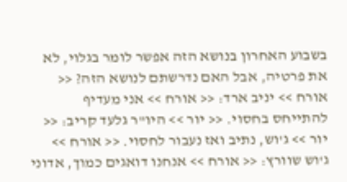בשבוע האחרון בנושא הזה אפשר לומר בגלוי, לא את פרטיה, אבל האם נדרשתם לנושא הזה? << אורח >> יניב ארד: << אורח >> אני מעדיף להתייחס בחסוי. << יור >> היו"ר גלעד קריב: << יור >> ג'וש, נתיב ואז נעבור לחסוי. << אורח >> ג'וש שוורץ: << אורח >> אנחנו דואגים כמוך, אדוני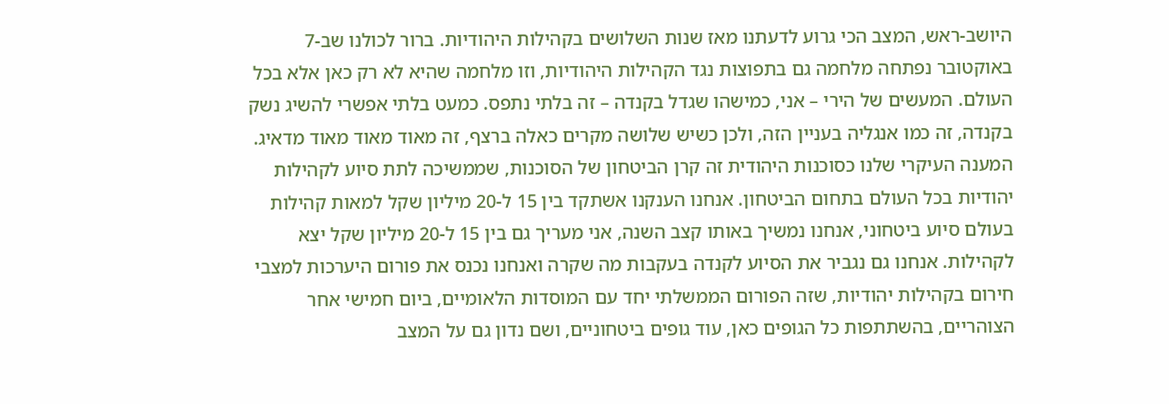היושב-ראש, המצב הכי גרוע לדעתנו מאז שנות השלושים בקהילות היהודיות. ברור לכולנו שב-7 באוקטובר נפתחה מלחמה גם בתפוצות נגד הקהילות היהודיות, וזו מלחמה שהיא לא רק כאן אלא בכל העולם. המעשים של הירי – אני, כמישהו שגדל בקנדה – זה בלתי נתפס. כמעט בלתי אפשרי להשיג נשק בקנדה, זה כמו אנגליה בעניין הזה, ולכן כשיש שלושה מקרים כאלה ברצף, זה מאוד מאוד מאוד מדאיג. המענה העיקרי שלנו כסוכנות היהודית זה קרן הביטחון של הסוכנות, שממשיכה לתת סיוע לקהילות יהודיות בכל העולם בתחום הביטחון. אנחנו הענקנו אשתקד בין 15 ל-20 מיליון שקל למאות קהילות בעולם סיוע ביטחוני, אנחנו נמשיך באותו קצב השנה, אני מעריך גם בין 15 ל-20 מיליון שקל יצא לקהילות. אנחנו גם נגביר את הסיוע לקנדה בעקבות מה שקרה ואנחנו נכנס את פורום היערכות למצבי חירום בקהילות יהודיות, שזה הפורום הממשלתי יחד עם המוסדות הלאומיים, ביום חמישי אחר הצוהריים, בהשתתפות כל הגופים כאן, עוד גופים ביטחוניים, ושם נדון גם על המצב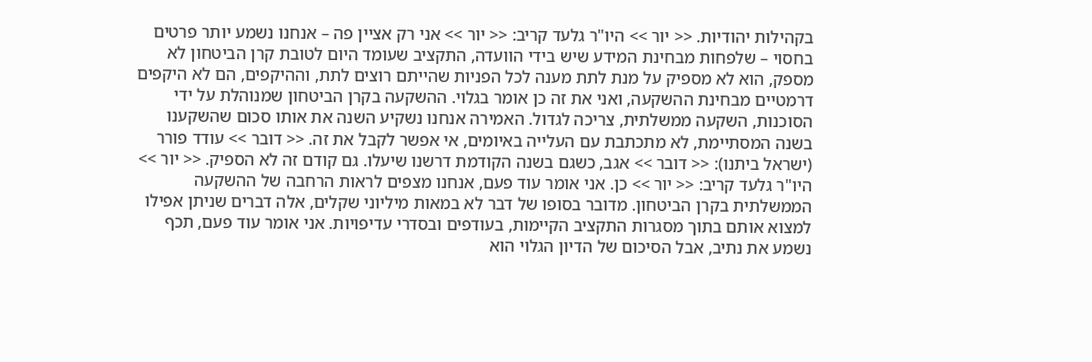בקהילות יהודיות. << יור >> היו"ר גלעד קריב: << יור >> אני רק אציין פה – אנחנו נשמע יותר פרטים בחסוי – שלפחות מבחינת המידע שיש בידי הוועדה, התקציב שעומד היום לטובת קרן הביטחון לא מספק, הוא לא מספיק על מנת לתת מענה לכל הפניות שהייתם רוצים לתת, וההיקפים, הם לא היקפים דרמטיים מבחינת ההשקעה, ואני את זה כן אומר בגלוי. ההשקעה בקרן הביטחון שמנוהלת על ידי הסוכנות, השקעה ממשלתית, צריכה לגדול. האמירה אנחנו נשקיע השנה את אותו סכום שהשקענו בשנה המסתיימת, לא מתכתבת עם העלייה באיומים, אי אפשר לקבל את זה. << דובר >> עודד פורר (ישראל ביתנו): << דובר >> אגב, כשגם בשנה הקודמת דרשנו שיעלו. גם קודם זה לא הספיק. << יור >> היו"ר גלעד קריב: << יור >> כן. אני אומר עוד פעם, אנחנו מצפים לראות הרחבה של ההשקעה הממשלתית בקרן הביטחון. מדובר בסופו של דבר לא במאות מיליוני שקלים, אלה דברים שניתן אפילו למצוא אותם בתוך מסגרות התקציב הקיימות, בעודפים ובסדרי עדיפויות. אני אומר עוד פעם, תכף נשמע את נתיב, אבל הסיכום של הדיון הגלוי הוא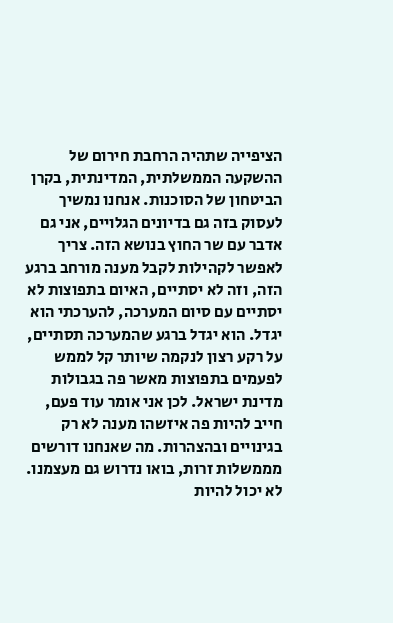הציפייה שתהיה הרחבת חירום של ההשקעה הממשלתית, המדינתית, בקרן הביטחון של הסוכנות. אנחנו נמשיך לעסוק בזה גם בדיונים הגלויים, אני גם אדבר עם שר החוץ בנושא הזה. צריך לאפשר לקהילות לקבל מענה מורחב ברגע הזה, וזה לא יסתיים, האיום בתפוצות לא יסתיים עם סיום המערכה, להערכתי הוא יגדל. הוא יגדל ברגע שהמערכה תסתיים, על רקע רצון לנקמה שיותר קל לממש לפעמים בתפוצות מאשר פה בגבולות מדינת ישראל. לכן אני אומר עוד פעם, חייב להיות פה איזשהו מענה לא רק בגינויים ובהצהרות. מה שאנחנו דורשים מממשלות זרות, בואו נדרוש גם מעצמנו. לא יכול להיות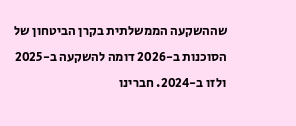שההשקעה הממשלתית בקרן הביטחון של הסוכנות ב-2026 דומה להשקעה ב-2025 ולזו ב-2024. חברינו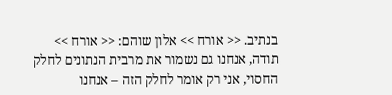בנתיב. << אורח >> אלון שוהם: << אורח >> תודה, אנחנו גם נשמור את מרבית הנתונים לחלק החסוי, אני רק אומר לחלק הזה – אנחנו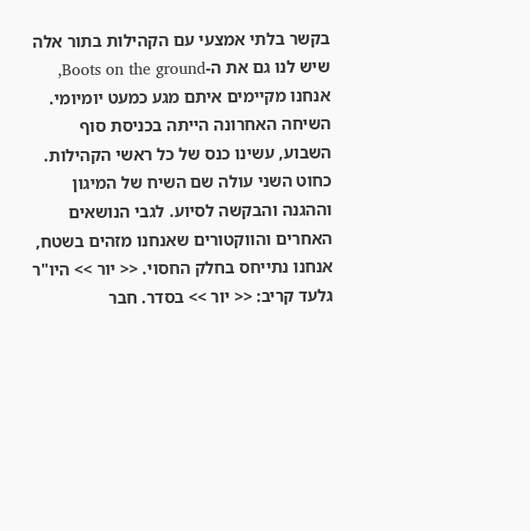בקשר בלתי אמצעי עם הקהילות בתור אלה שיש לנו גם את ה-Boots on the ground, אנחנו מקיימים איתם מגע כמעט יומיומי. השיחה האחרונה הייתה בכניסת סוף השבוע, עשינו כנס של כל ראשי הקהילות. כחוט השני עולה שם השיח של המיגון וההגנה והבקשה לסיוע. לגבי הנושאים האחרים והווקטורים שאנחנו מזהים בשטח, אנחנו נתייחס בחלק החסוי. << יור >> היו"ר גלעד קריב: << יור >> בסדר. חבר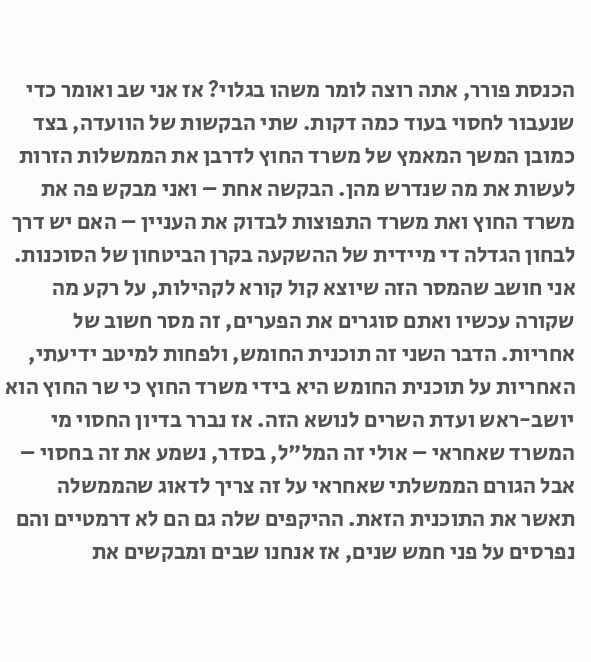הכנסת פורר, אתה רוצה לומר משהו בגלוי? אז אני שב ואומר כדי שנעבור לחסוי בעוד כמה דקות. שתי הבקשות של הוועדה, בצד כמובן המשך המאמץ של משרד החוץ לדרבן את הממשלות הזרות לעשות את מה שנדרש מהן. הבקשה אחת – ואני מבקש פה את משרד החוץ ואת משרד התפוצות לבדוק את העניין – האם יש דרך לבחון הגדלה די מיידית של ההשקעה בקרן הביטחון של הסוכנות. אני חושב שהמסר הזה שיוצא קול קורא לקהילות, על רקע מה שקורה עכשיו ואתם סוגרים את הפערים, זה מסר חשוב של אחריות. הדבר השני זה תוכנית החומש, ולפחות למיטב ידיעתי, האחריות על תוכנית החומש היא בידי משרד החוץ כי שר החוץ הוא יושב-ראש ועדת השרים לנושא הזה. אז נברר בדיון החסוי מי המשרד שאחראי – אולי זה המל"ל, בסדר, נשמע את זה בחסוי – אבל הגורם הממשלתי שאחראי על זה צריך לדאוג שהממשלה תאשר את התוכנית הזאת. ההיקפים שלה גם הם לא דרמטיים והם נפרסים על פני חמש שנים, אז אנחנו שבים ומבקשים את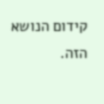קידום הנושא הזה.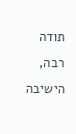תודה רבה, הישיבה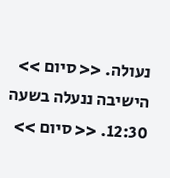נעולה. << סיום >> הישיבה ננעלה בשעה 12:30. << סיום >>